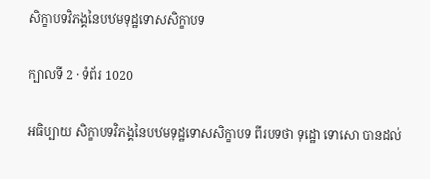សិក្ខាបទវិភង្គនៃបឋមទុដ្ឋទោសសិក្ខាបទ

ក្បាលទី 2 · ទំព័រ 1020

អធិប្បាយ សិក្ខាបទវិភង្គនៃបឋមទុដ្ឋទោសសិក្ខាបទ ពីរបទថា ទុដ្ឋោ ទោសោ បានដល់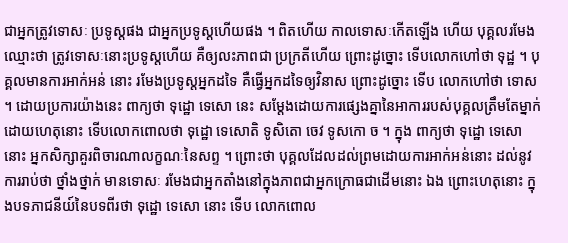ជាអ្នកត្រូវទោសៈ ប្រទូស្តផង ជាអ្នកប្រទូស្តហើយផង ។ ពិតហើយ កាលទោសៈកើតឡើង ហើយ បុគ្គលរមែងឈ្មោះថា ត្រូវទោសៈនោះប្រទូស្តហើយ គឺឲ្យលះភាពជា ប្រក្រតីហើយ ព្រោះដូច្នោះ ទើបលោកហៅថា ទុដ្ឋ ។ បុគ្គលមានការអាក់អន់ នោះ រមែងប្រទូស្តអ្នកដទៃ គឺធ្វើអ្នកដទៃឲ្យវិនាស ព្រោះដូច្នោះ ទើប លោកហៅថា ទោស ។ ដោយប្រការយ៉ាងនេះ ពាក្យថា ទុដ្ឋោ ទេសោ នេះ សម្តែងដោយការផ្សេងគ្នានៃអាការរបស់បុគ្គលត្រឹមតែម្នាក់ ដោយហេតុនោះ ទើបលោកពោលថា ទុដ្ឋោ ទេសោតិ ទូសិតោ ចេវ ទូសកោ ច ។ ក្នុង ពាក្យថា ទុដ្ឋោ ទេសោ នោះ អ្នកសិក្សាគួរពិចារណាលក្ខណៈនៃសព្ទ ។ ព្រោះថា បុគ្គលដែលដល់ព្រមដោយការអាក់អន់នោះ ដល់នូវការរាប់ថា ថ្នាំងថ្នាក់ មានទោសៈ រមែងជាអ្នកតាំងនៅក្នុងភាពជាអ្នកក្រោធជាដើមនោះ ឯង ព្រោះហេតុនោះ ក្នុងបទភាជនីយ៍នៃបទពីរថា ទុដ្ឋោ ទេសោ នោះ ទើប លោកពោល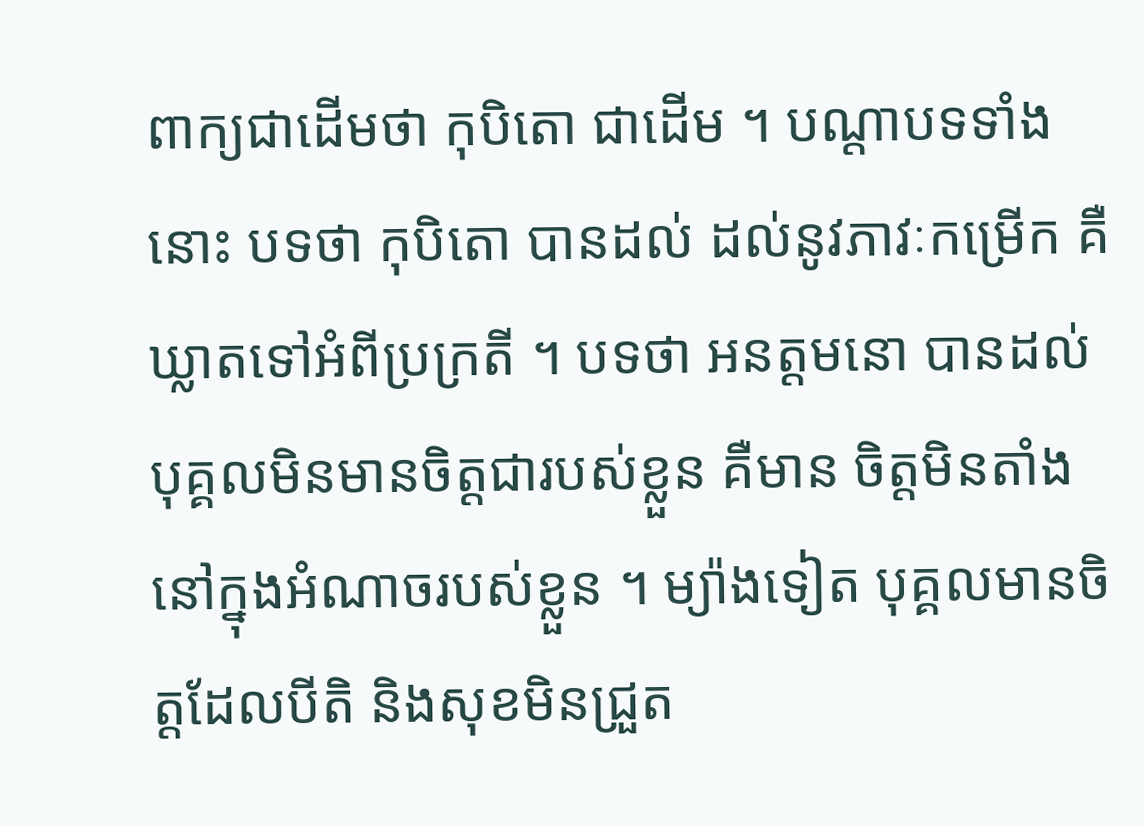ពាក្យជាដើមថា កុបិតោ ជាដើម ។ បណ្តាបទទាំងនោះ បទថា កុបិតោ បានដល់ ដល់នូវភាវៈកម្រើក គឺ ឃ្លាតទៅអំពីប្រក្រតី ។ បទថា អនត្តមនោ បានដល់ បុគ្គលមិនមានចិត្តជារបស់ខ្លួន គឺមាន ចិត្តមិនតាំងនៅក្នុងអំណាចរបស់ខ្លួន ។ ម្យ៉ាងទៀត បុគ្គលមានចិត្តដែលបីតិ និងសុខមិនជ្រួត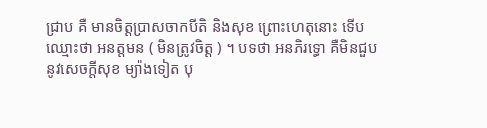ជ្រាប គឺ មានចិត្តប្រាសចាកបីតិ និងសុខ ព្រោះហេតុនោះ ទើបឈ្មោះថា អនត្តមន ( មិនត្រូវចិត្ត ) ។ បទថា អនភិរទ្ធោ គឺមិនជួប នូវសេចក្តីសុខ ម្យ៉ាងទៀត បុ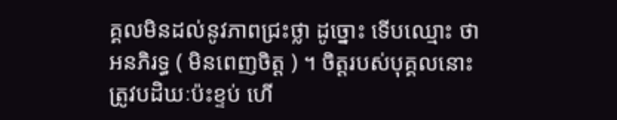គ្គលមិនដល់នូវភាពជ្រះថ្លា ដូច្នោះ ទើបឈ្មោះ ថា អនភិរទ្ធ ( មិនពេញចិត្ត ) ។ ចិត្តរបស់បុគ្គលនោះត្រូវបដិឃៈប៉ះខ្ទប់ ហើ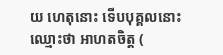យ ហេតុនោះ ទើបបុគ្គលនោះ ឈ្មោះថា អាហតចិត្ត (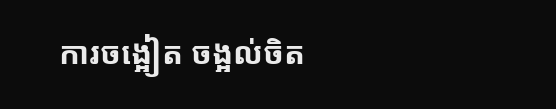ការចង្អៀត ចង្អល់ចិត